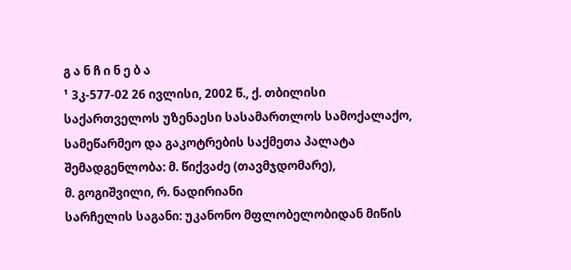გ ა ნ ჩ ი ნ ე ბ ა
¹ 3კ-577-02 26 ივლისი, 2002 წ., ქ. თბილისი
საქართველოს უზენაესი სასამართლოს სამოქალაქო, სამეწარმეო და გაკოტრების საქმეთა პალატა
შემადგენლობა: მ. წიქვაძე (თავმჯდომარე),
მ. გოგიშვილი, რ. ნადირიანი
სარჩელის საგანი: უკანონო მფლობელობიდან მიწის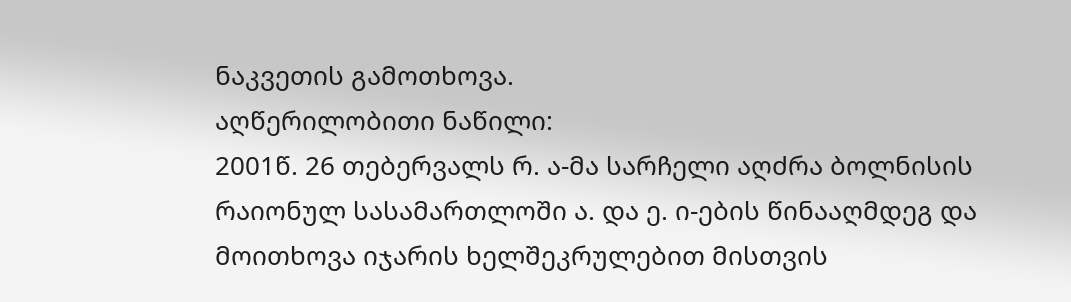ნაკვეთის გამოთხოვა.
აღწერილობითი ნაწილი:
2001წ. 26 თებერვალს რ. ა-მა სარჩელი აღძრა ბოლნისის რაიონულ სასამართლოში ა. და ე. ი-ების წინააღმდეგ და მოითხოვა იჯარის ხელშეკრულებით მისთვის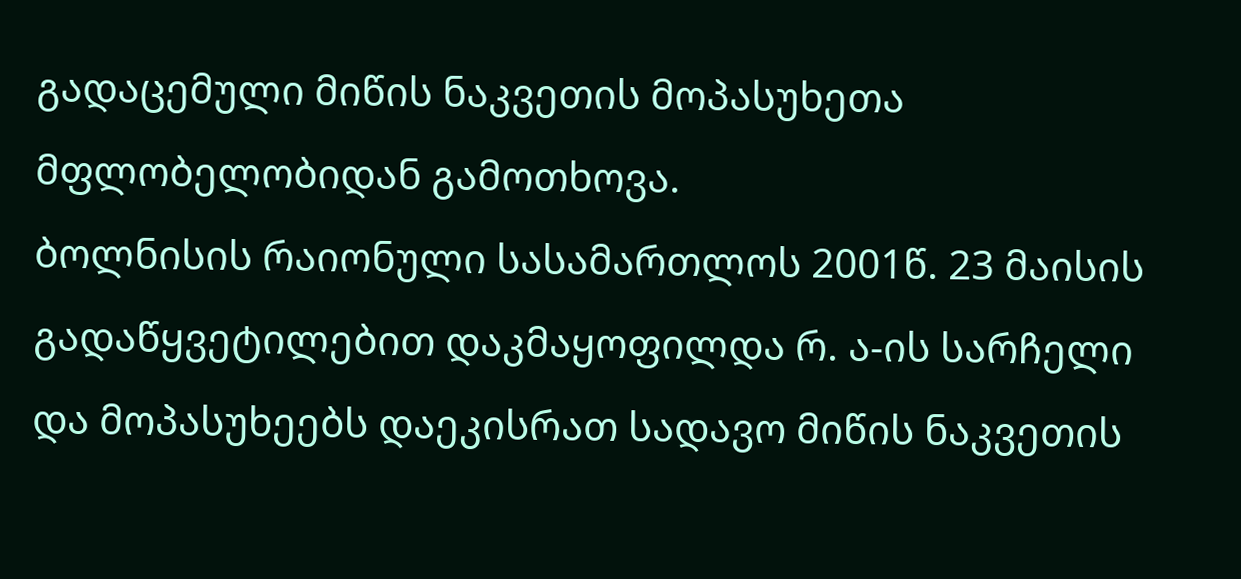გადაცემული მიწის ნაკვეთის მოპასუხეთა მფლობელობიდან გამოთხოვა.
ბოლნისის რაიონული სასამართლოს 2001წ. 23 მაისის გადაწყვეტილებით დაკმაყოფილდა რ. ა-ის სარჩელი და მოპასუხეებს დაეკისრათ სადავო მიწის ნაკვეთის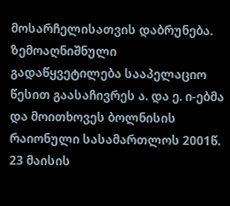მოსარჩელისათვის დაბრუნება.
ზემოაღნიშნული გადაწყვეტილება სააპელაციო წესით გაასაჩივრეს ა. და ე. ი-ებმა და მოითხოვეს ბოლნისის რაიონული სასამართლოს 2001წ. 23 მაისის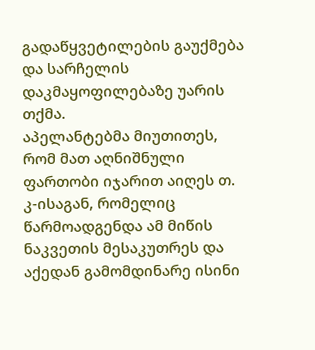გადაწყვეტილების გაუქმება და სარჩელის დაკმაყოფილებაზე უარის თქმა.
აპელანტებმა მიუთითეს, რომ მათ აღნიშნული ფართობი იჯარით აიღეს თ. კ-ისაგან, რომელიც წარმოადგენდა ამ მიწის ნაკვეთის მესაკუთრეს და აქედან გამომდინარე ისინი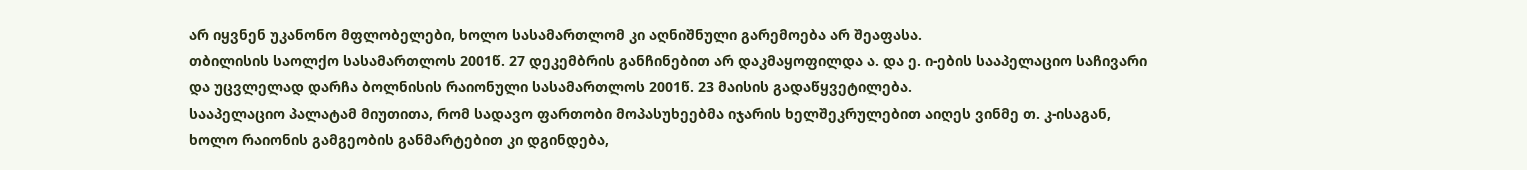არ იყვნენ უკანონო მფლობელები, ხოლო სასამართლომ კი აღნიშნული გარემოება არ შეაფასა.
თბილისის საოლქო სასამართლოს 2001წ. 27 დეკემბრის განჩინებით არ დაკმაყოფილდა ა. და ე. ი-ების სააპელაციო საჩივარი და უცვლელად დარჩა ბოლნისის რაიონული სასამართლოს 2001წ. 23 მაისის გადაწყვეტილება.
სააპელაციო პალატამ მიუთითა, რომ სადავო ფართობი მოპასუხეებმა იჯარის ხელშეკრულებით აიღეს ვინმე თ. კ-ისაგან, ხოლო რაიონის გამგეობის განმარტებით კი დგინდება,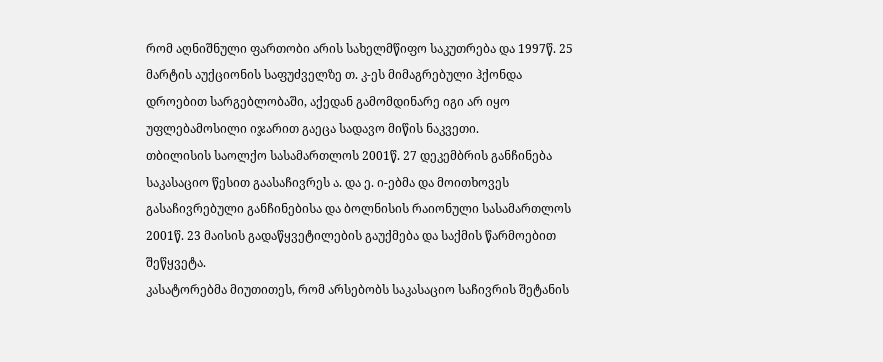რომ აღნიშნული ფართობი არის სახელმწიფო საკუთრება და 1997წ. 25 მარტის აუქციონის საფუძველზე თ. კ-ეს მიმაგრებული ჰქონდა დროებით სარგებლობაში, აქედან გამომდინარე იგი არ იყო უფლებამოსილი იჯარით გაეცა სადავო მიწის ნაკვეთი.
თბილისის საოლქო სასამართლოს 2001წ. 27 დეკემბრის განჩინება საკასაციო წესით გაასაჩივრეს ა. და ე. ი-ებმა და მოითხოვეს გასაჩივრებული განჩინებისა და ბოლნისის რაიონული სასამართლოს 2001წ. 23 მაისის გადაწყვეტილების გაუქმება და საქმის წარმოებით შეწყვეტა.
კასატორებმა მიუთითეს, რომ არსებობს საკასაციო საჩივრის შეტანის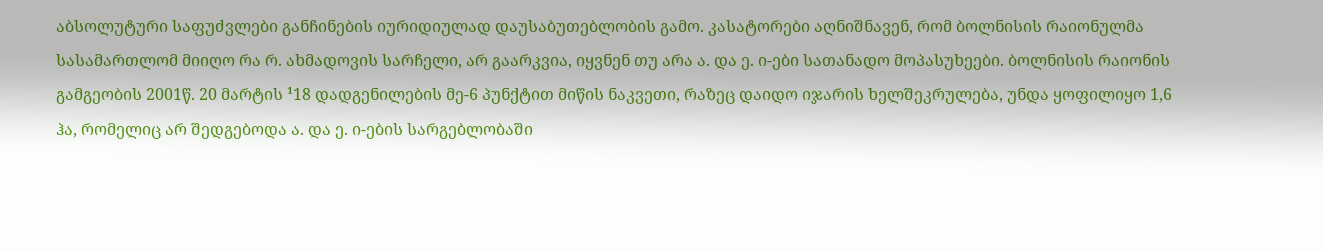აბსოლუტური საფუძვლები განჩინების იურიდიულად დაუსაბუთებლობის გამო. კასატორები აღნიშნავენ, რომ ბოლნისის რაიონულმა სასამართლომ მიიღო რა რ. ახმადოვის სარჩელი, არ გაარკვია, იყვნენ თუ არა ა. და ე. ი-ები სათანადო მოპასუხეები. ბოლნისის რაიონის გამგეობის 2001წ. 20 მარტის ¹18 დადგენილების მე-6 პუნქტით მიწის ნაკვეთი, რაზეც დაიდო იჯარის ხელშეკრულება, უნდა ყოფილიყო 1,6 ჰა, რომელიც არ შედგებოდა ა. და ე. ი-ების სარგებლობაში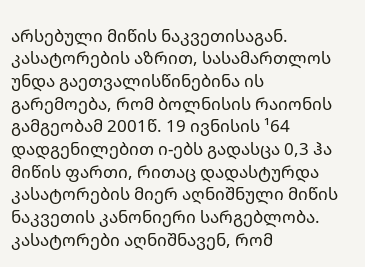არსებული მიწის ნაკვეთისაგან. კასატორების აზრით, სასამართლოს უნდა გაეთვალისწინებინა ის გარემოება, რომ ბოლნისის რაიონის გამგეობამ 2001წ. 19 ივნისის ¹64 დადგენილებით ი-ებს გადასცა 0,3 ჰა მიწის ფართი, რითაც დადასტურდა კასატორების მიერ აღნიშნული მიწის ნაკვეთის კანონიერი სარგებლობა. კასატორები აღნიშნავენ, რომ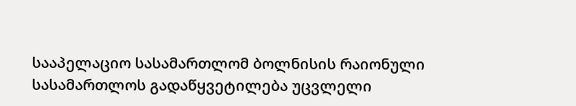სააპელაციო სასამართლომ ბოლნისის რაიონული სასამართლოს გადაწყვეტილება უცვლელი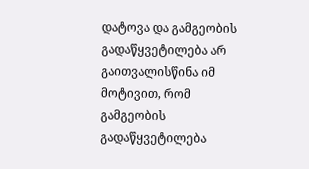დატოვა და გამგეობის გადაწყვეტილება არ გაითვალისწინა იმ მოტივით, რომ გამგეობის გადაწყვეტილება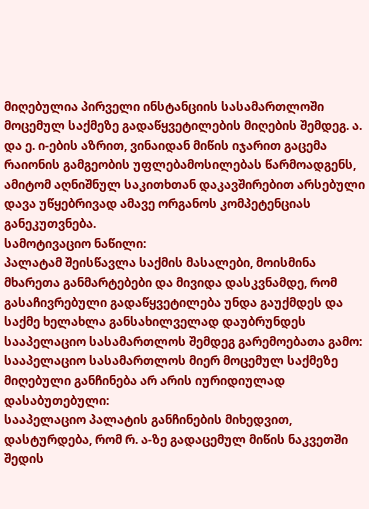მიღებულია პირველი ინსტანციის სასამართლოში მოცემულ საქმეზე გადაწყვეტილების მიღების შემდეგ. ა. და ე. ი-ების აზრით, ვინაიდან მიწის იჯარით გაცემა რაიონის გამგეობის უფლებამოსილებას წარმოადგენს, ამიტომ აღნიშნულ საკითხთან დაკავშირებით არსებული დავა უწყებრივად ამავე ორგანოს კომპეტენციას განეკუთვნება.
სამოტივაციო ნაწილი:
პალატამ შეისწავლა საქმის მასალები, მოისმინა მხარეთა განმარტებები და მივიდა დასკვნამდე, რომ გასაჩივრებული გადაწყვეტილება უნდა გაუქმდეს და საქმე ხელახლა განსახილველად დაუბრუნდეს სააპელაციო სასამართლოს შემდეგ გარემოებათა გამო:
სააპელაციო სასამართლოს მიერ მოცემულ საქმეზე მიღებული განჩინება არ არის იურიდიულად დასაბუთებული:
სააპელაციო პალატის განჩინების მიხედვით, დასტურდება, რომ რ. ა-ზე გადაცემულ მიწის ნაკვეთში შედის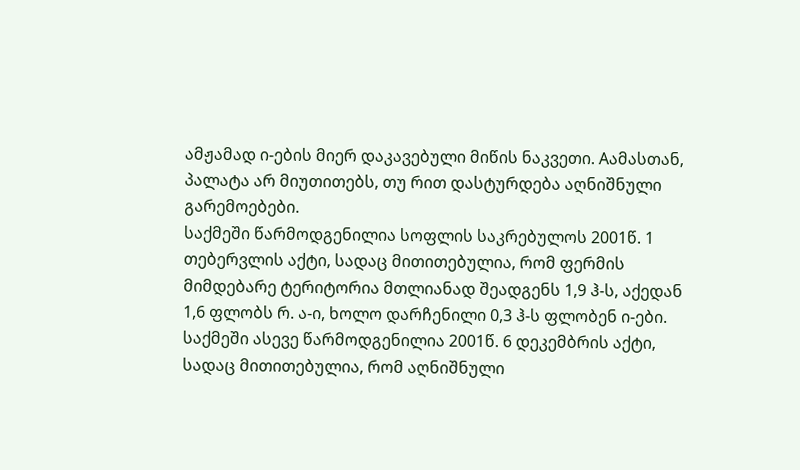ამჟამად ი-ების მიერ დაკავებული მიწის ნაკვეთი. Aამასთან, პალატა არ მიუთითებს, თუ რით დასტურდება აღნიშნული გარემოებები.
საქმეში წარმოდგენილია სოფლის საკრებულოს 2001წ. 1 თებერვლის აქტი, სადაც მითითებულია, რომ ფერმის მიმდებარე ტერიტორია მთლიანად შეადგენს 1,9 ჰ-ს, აქედან 1,6 ფლობს რ. ა-ი, ხოლო დარჩენილი 0,3 ჰ-ს ფლობენ ი-ები.
საქმეში ასევე წარმოდგენილია 2001წ. 6 დეკემბრის აქტი, სადაც მითითებულია, რომ აღნიშნული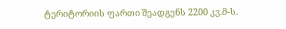ტერიტორიის ფართი შეადგენს 2200 კვ.მ-ს.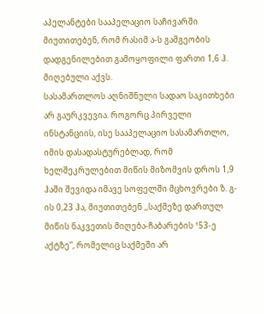აპელანტები სააპელაციო საჩივარში მიუთითებენ, რომ რასიმ ა-ს გამგეობის დადგენილებით გამოყოფილი ფართი 1,6 ჰ. მიღებული აქვს.
სასამართლოს აღნიშნული სადაო საკითხები არ გაურკვევია. როგორც პირველი ინსტანციის, ისე სააპელაციო სასამართლო, იმის დასადასტურებლად, რომ ხელშეკრულებით მიწის მიზომვის დროს 1,9 ჰაში შევიდა იმავე სოფელში მცხოვრები ზ. გ-ის 0,23 ჰა, მიუთითებენ ,,საქმეზე დართულ მიწის ნაკვეთის მიღება-ჩაბარების ¹53-ე აქტზე”, რომელიც საქმეში არ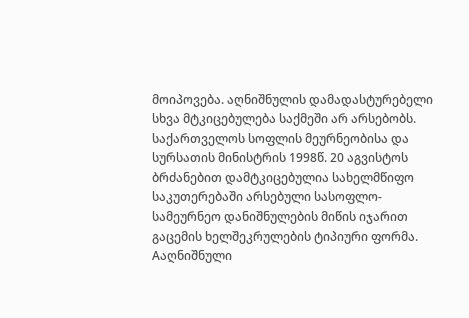მოიპოვება. აღნიშნულის დამადასტურებელი სხვა მტკიცებულება საქმეში არ არსებობს.
საქართველოს სოფლის მეურნეობისა და სურსათის მინისტრის 1998წ. 20 აგვისტოს ბრძანებით დამტკიცებულია სახელმწიფო საკუთერებაში არსებული სასოფლო-სამეურნეო დანიშნულების მიწის იჯარით გაცემის ხელშეკრულების ტიპიური ფორმა. Aაღნიშნული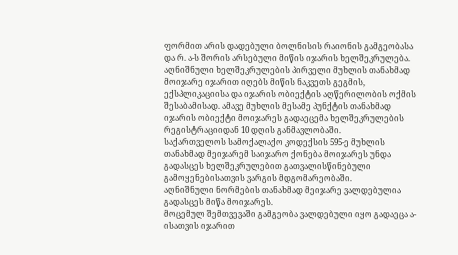ფორმით არის დადებული ბოლნისის რაიონის გამგეობასა და რ. ა-ს შორის არსებული მიწის იჯარის ხელშეკრულება. აღნიშნული ხელშეკრულების პირველი მუხლის თანახმად მოიჯარე იჯარით იღებს მიწის ნაკვეთს გეგმის, ექსპლიკაციისა და იჯარის ობიექტის აღწერილობის ოქმის შესაბამისად. ამავე მუხლის მესამე პუნქტის თანახმად იჯარის ობიექტი მოიჯარეს გადაეცემა ხელშეკრულების რეგისტრაციიდან 10 დღის განმავლობაში.
საქართველოს სამოქალაქო კოდექსის 595-ე მუხლის თანახმად მეიჯარემ საიჯარო ქონება მოიჯარეს უნდა გადასცეს ხელშეკრულებით გათვალისწინებული გამოყენებისათვის ვარგის მდგომარეობაში.
აღნიშნული ნორმების თანახმად მეიჯარე ვალდებულია გადასცეს მიწა მოიჯარეს.
მოცემულ შემთვევაში გამგეობა ვალდებული იყო გადაეცა ა-ისათვის იჯარით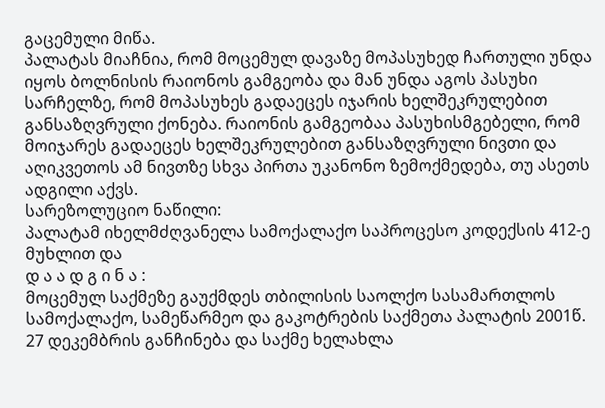გაცემული მიწა.
პალატას მიაჩნია, რომ მოცემულ დავაზე მოპასუხედ ჩართული უნდა იყოს ბოლნისის რაიონოს გამგეობა და მან უნდა აგოს პასუხი სარჩელზე, რომ მოპასუხეს გადაეცეს იჯარის ხელშეკრულებით განსაზღვრული ქონება. რაიონის გამგეობაა პასუხისმგებელი, რომ მოიჯარეს გადაეცეს ხელშეკრულებით განსაზღვრული ნივთი და აღიკვეთოს ამ ნივთზე სხვა პირთა უკანონო ზემოქმედება, თუ ასეთს ადგილი აქვს.
სარეზოლუციო ნაწილი:
პალატამ იხელმძღვანელა სამოქალაქო საპროცესო კოდექსის 412-ე მუხლით და
დ ა ა დ გ ი ნ ა :
მოცემულ საქმეზე გაუქმდეს თბილისის საოლქო სასამართლოს სამოქალაქო, სამეწარმეო და გაკოტრების საქმეთა პალატის 2001წ. 27 დეკემბრის განჩინება და საქმე ხელახლა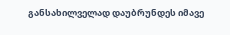განსახილველად დაუბრუნდეს იმავე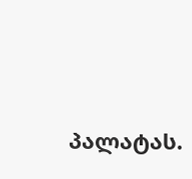პალატას.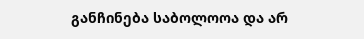განჩინება საბოლოოა და არ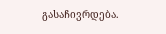გასაჩივრდება.